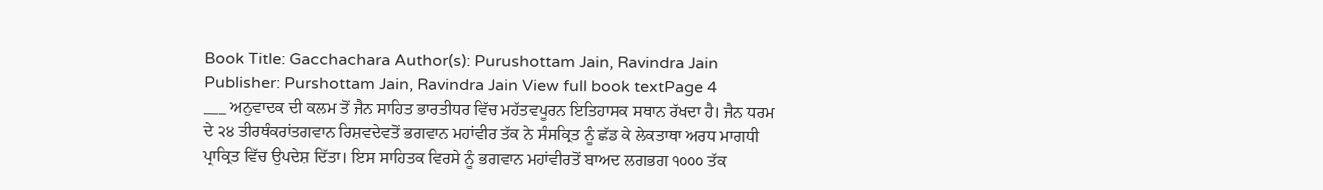Book Title: Gacchachara Author(s): Purushottam Jain, Ravindra Jain Publisher: Purshottam Jain, Ravindra Jain View full book textPage 4
___ ਅਨੁਵਾਦਕ ਦੀ ਕਲਮ ਤੋਂ ਜੈਨ ਸਾਹਿਤ ਭਾਰਤੀਧਰ ਵਿੱਚ ਮਹੱਤਵਪੂਰਨ ਇਤਿਹਾਸਕ ਸਥਾਨ ਰੱਖਦਾ ਹੈ। ਜੈਨ ਧਰਮ ਦੇ ੨੪ ਤੀਰਥੰਕਰਾਂਤਗਵਾਨ ਰਿਸ਼ਵਦੇਵਤੋਂ ਭਗਵਾਨ ਮਹਾਂਵੀਰ ਤੱਕ ਨੇ ਸੰਸਕ੍ਰਿਤ ਨੂੰ ਛੱਡ ਕੇ ਲੇਕਤਾਥਾ ਅਰਧ ਮਾਗਧੀ ਪ੍ਰਾਕ੍ਰਿਤ ਵਿੱਚ ਉਪਦੇਸ਼ ਦਿੱਤਾ। ਇਸ ਸਾਹਿਤਕ ਵਿਰਸੇ ਨੂੰ ਭਗਵਾਨ ਮਹਾਂਵੀਰਤੋਂ ਬਾਅਦ ਲਗਭਗ ੧੦੦੦ ਤੱਕ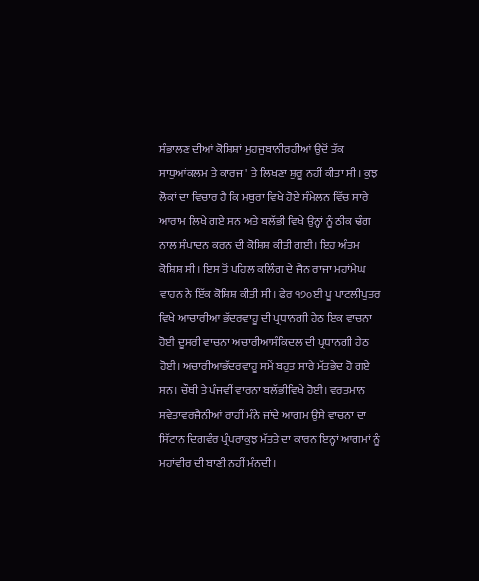ਸੰਭਾਲਣ ਦੀਆਂ ਕੋਸ਼ਿਸ਼ਾਂ ਮੁਹਜੁਬਾਨੀਰਹੀਆਂ ਉਦੋਂ ਤੱਕ ਸਾਧੁਆਂਕਲਮ ਤੇ ਕਾਰਜ ' ਤੇ ਲਿਖਣਾ ਸ਼ੁਰੂ ਨਹੀਂ ਕੀਤਾ ਸੀ। ਕੁਝ ਲੋਕਾਂ ਦਾ ਵਿਚਾਰ ਹੈ ਕਿ ਮਥੁਰਾ ਵਿਖੇ ਹੋਏ ਸੰਮੇਲਨ ਵਿੱਚ ਸਾਰੇ ਆਰਾਮ ਲਿਖੇ ਗਏ ਸਨ ਅਤੇ ਬਲੱਭੀ ਵਿਖੇ ਉਨ੍ਹਾਂ ਨੂੰ ਠੀਕ ਢੰਗ ਨਾਲ ਸੰਪਾਦਨ ਕਰਨ ਦੀ ਕੋਸ਼ਿਸ਼ ਕੀਤੀ ਗਈ। ਇਹ ਅੰਤਮ ਕੋਸ਼ਿਸ਼ ਸੀ। ਇਸ ਤੋਂ ਪਹਿਲ ਕਲਿੰਗ ਦੇ ਜੈਨ ਰਾਜਾ ਮਹਾਂਮੇਘ ਵਾਹਨ ਨੇ ਇੱਕ ਕੋਸ਼ਿਸ਼ ਕੀਤੀ ਸੀ। ਫੇਰ ੧੭੦ਈ ਪੂ ਪਾਟਲੀਪੁਤਰ ਵਿਖੇ ਆਚਾਰੀਆ ਭੱਦਰਵਾਹੂ ਦੀ ਪ੍ਰਧਾਨਗੀ ਹੇਠ ਇਕ ਵਾਚਨਾ ਹੋਈ ਦੂਸਰੀ ਵਾਚਨਾ ਅਚਾਰੀਆਸੰਕਿਦਲ ਦੀ ਪ੍ਰਧਾਨਗੀ ਹੇਠ ਹੋਈ। ਅਚਾਰੀਆਭੱਦਰਵਾਹੂ ਸਮੇਂ ਬਹੁਤ ਸਾਰੇ ਮੱਤਭੇਦ ਹੋ ਗਏ ਸਨ। ਚੌਥੀ ਤੇ ਪੰਜਵੀਂ ਵਾਰਨਾ ਬਲੱਭੀਵਿਖੇ ਹੋਈ। ਵਰਤਮਾਨ ਸਵੇਤਾਵਰਜੈਨੀਆਂ ਰਾਹੀਂ ਮੰਨੇ ਜਾਂਦੇ ਆਗਮ ਉਸੇ ਵਾਚਨਾ ਦਾ ਸਿੱਟਾਨ ਦਿਗਵੰਰ ਪ੍ਰੰਪਰਾਕੁਝ ਮੱਤਤੇ ਦਾ ਕਾਰਨ ਇਨ੍ਹਾਂ ਆਗਮਾਂ ਨੂੰ ਮਹਾਂਵੀਰ ਦੀ ਬਾਣੀ ਨਹੀਂ ਮੰਨਦੀ।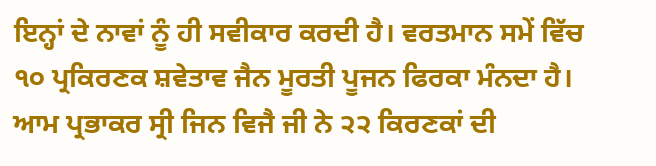ਇਨ੍ਹਾਂ ਦੇ ਨਾਵਾਂ ਨੂੰ ਹੀ ਸਵੀਕਾਰ ਕਰਦੀ ਹੈ। ਵਰਤਮਾਨ ਸਮੇਂ ਵਿੱਚ ੧੦ ਪ੍ਰਕਿਰਣਕ ਸ਼ਵੇਤਾਵ ਜੈਨ ਮੂਰਤੀ ਪੂਜਨ ਫਿਰਕਾ ਮੰਨਦਾ ਹੈ। ਆਮ ਪ੍ਰਭਾਕਰ ਸ੍ਰੀ ਜਿਨ ਵਿਜੈ ਜੀ ਨੇ ੨੨ ਕਿਰਣਕਾਂ ਦੀ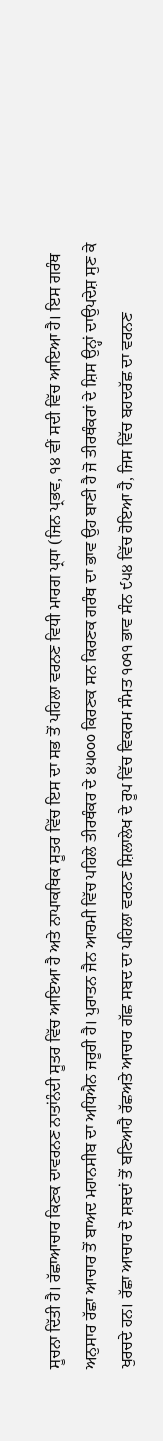ਸੂਚਨਾ ਦਿੱਤੀ ਹੈ। ਰੱਛਾਆਚਾਰ ਕਿਣਕ ਦਾਵਰਨਣ ਨਾਤਾਂਨੰਦੀ ਸੂਤਰ ਵਿੱਚ ਆਇਆ ਹੈ ਅਤੇ ਨਾਪਾਕਥਿਕ ਸੂਤਰ ਵਿੱਚ ਇਸ ਦਾ ਸਭ ਤੋਂ ਪਹਿਲਾ ਵਰਨਣ ਵਿਧੀ ਮਾਰਗ ਪ੍ਰਧਾ (ਜਿਨ ਪ੍ਰਭਵ, ੧੪ ਵੀਂ ਸਦੀ ਵਿੱਚ ਆਇਆ ਹੈ। ਇਸ ਗਰੰਥ ਅਨੁਸਾਰ ਰੱਛਾ ਆਚਾਰ ਤੋਂ ਬਾਅਦ ਮਹਾਨਸੀਬ ਦਾ ਅਧਿਐਨ ਜਰੂਰੀ ਹੈ। ਪੁਰਾਤਨ ਜੈਨ ਆਰਮੀ ਵਿੱਚ ਪਹਿਲੇ ਤੀਰਥੰਕਰ ਦੇ ੪੫੦੦੦ ਕਿਰਣਕ ਸਨ ਕਿਰਣਕ ਗਰੰਥ ਦਾ ਭਾਵ ਉਹ ਬਾਣੀ ਹੈ ਜੋ ਤੀਰਥੰਕਰਾਂ ਦੇ ਸ਼ਿਸ ਉਨ੍ਹਾਂ ਦਾਉਪਦੇਸ਼ ਸੁਣ ਕੇ ਖੁਰਚਦੇ ਹਨ। ਰੱਛਾ ਆਚਾਰ ਦੋ ਸ਼ਬਦਾਂ ਤੋਂ ਬਣਿਆਹੈ ਰੱਛਅਤੇ ਆਚਾਰ ਗੱਛ ਸਬਦ ਦਾ ਪਹਿਲਾ ਵਰਨਣ ਸ਼ਿਲਾਲੇਖ ਦੇ ਰੂਪ ਵਿੱਚ ਵਿਕਰਮ ਸੰਮਤ ੧੦੧੧ ਭਾਵ ਸੰਨ ੯੫੪ ਵਿੱਚ ਹੋਇਆ ਹੈ, ਜਿਸ ਵਿੱਚ ਬਹਦਰੱਛ ਦਾ ਵਰਨਣ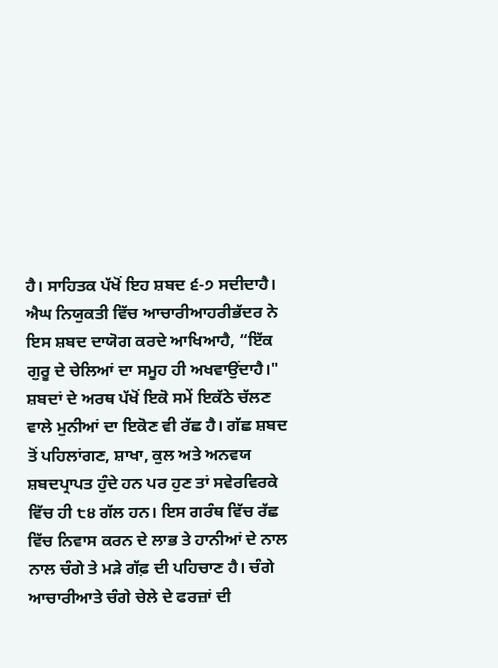ਹੈ। ਸਾਹਿਤਕ ਪੱਖੋਂ ਇਹ ਸ਼ਬਦ ੬-੭ ਸਦੀਦਾਹੈ। ਐਘ ਨਿਯੁਕਤੀ ਵਿੱਚ ਆਚਾਰੀਆਹਰੀਭੱਦਰ ਨੇ ਇਸ ਸ਼ਬਦ ਦਾਯੋਗ ਕਰਦੇ ਆਖਿਆਹੈ, “ਇੱਕ ਗੁਰੂ ਦੇ ਚੇਲਿਆਂ ਦਾ ਸਮੂਹ ਹੀ ਅਖਵਾਉਂਦਾਹੈ।" ਸ਼ਬਦਾਂ ਦੇ ਅਰਥ ਪੱਖੋਂ ਇਕੋ ਸਮੇਂ ਇਕੱਠੇ ਚੱਲਣ ਵਾਲੇ ਮੁਨੀਆਂ ਦਾ ਇਕੋਣ ਵੀ ਰੱਛ ਹੈ। ਗੱਛ ਸ਼ਬਦ ਤੋਂ ਪਹਿਲਾਂਗਣ, ਸ਼ਾਖਾ, ਕੁਲ ਅਤੇ ਅਨਵਯ ਸ਼ਬਦਪ੍ਰਾਪਤ ਹੁੰਦੇ ਹਨ ਪਰ ਹੁਣ ਤਾਂ ਸਵੇਰਵਿਰਕੇ ਵਿੱਚ ਹੀ ੮੪ ਗੱਲ ਹਨ। ਇਸ ਗਰੰਥ ਵਿੱਚ ਰੱਛ ਵਿੱਚ ਨਿਵਾਸ ਕਰਨ ਦੇ ਲਾਭ ਤੇ ਹਾਨੀਆਂ ਦੇ ਨਾਲ ਨਾਲ ਚੰਗੇ ਤੇ ਮੜੇ ਗੱਫ਼ ਦੀ ਪਹਿਚਾਣ ਹੈ। ਚੰਗੇ ਆਚਾਰੀਆਤੇ ਚੰਗੇ ਚੇਲੇ ਦੇ ਫਰਜ਼ਾਂ ਦੀ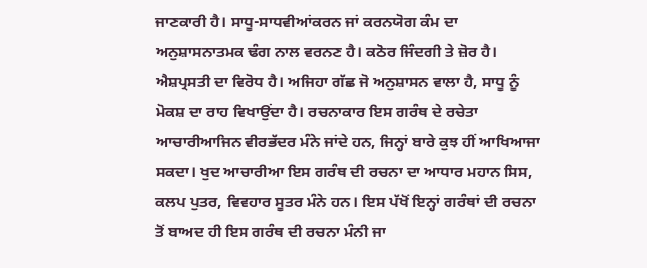ਜਾਣਕਾਰੀ ਹੈ। ਸਾਧੂ-ਸਾਧਵੀਆਂਕਰਨ ਜਾਂ ਕਰਨਯੋਗ ਕੰਮ ਦਾ ਅਨੁਸ਼ਾਸਨਾਤਮਕ ਢੰਗ ਨਾਲ ਵਰਨਣ ਹੈ। ਕਠੋਰ ਜਿੰਦਗੀ ਤੇ ਜ਼ੋਰ ਹੈ। ਐਸ਼ਪ੍ਰਸਤੀ ਦਾ ਵਿਰੋਧ ਹੈ। ਅਜਿਹਾ ਗੱਛ ਜੋ ਅਨੁਸ਼ਾਸਨ ਵਾਲਾ ਹੈ, ਸਾਧੂ ਨੂੰ ਮੋਕਸ਼ ਦਾ ਰਾਹ ਵਿਖਾਉਂਦਾ ਹੈ। ਰਚਨਾਕਾਰ ਇਸ ਗਰੰਥ ਦੇ ਰਚੇਤਾ ਆਚਾਰੀਆਜਿਨ ਵੀਰਭੱਦਰ ਮੰਨੇ ਜਾਂਦੇ ਹਨ, ਜਿਨ੍ਹਾਂ ਬਾਰੇ ਕੁਝ ਹੀਂ ਆਖਿਆਜਾ ਸਕਦਾ। ਖੁਦ ਆਚਾਰੀਆ ਇਸ ਗਰੰਥ ਦੀ ਰਚਨਾ ਦਾ ਆਧਾਰ ਮਹਾਨ ਸਿਸ, ਕਲਪ ਪੁਤਰ, ਵਿਵਹਾਰ ਸੂਤਰ ਮੰਨੇ ਹਨ। ਇਸ ਪੱਖੋਂ ਇਨ੍ਹਾਂ ਗਰੰਥਾਂ ਦੀ ਰਚਨਾ ਤੋਂ ਬਾਅਦ ਹੀ ਇਸ ਗਰੰਥ ਦੀ ਰਚਨਾ ਮੰਨੀ ਜਾ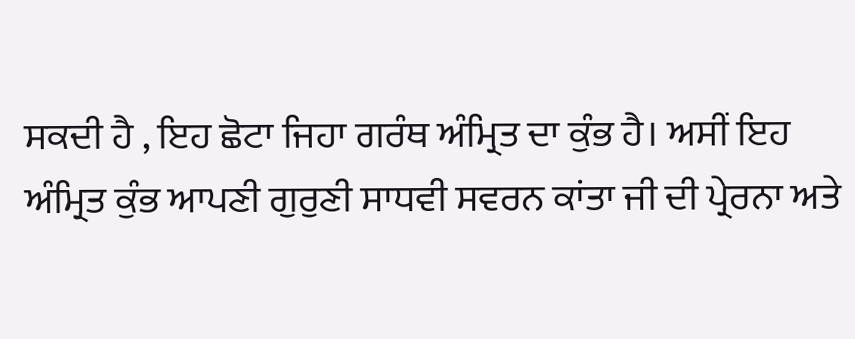ਸਕਦੀ ਹੈ , ਇਹ ਛੋਟਾ ਜਿਹਾ ਗਰੰਥ ਅੰਮ੍ਰਿਤ ਦਾ ਕੁੰਭ ਹੈ। ਅਸੀਂ ਇਹ ਅੰਮ੍ਰਿਤ ਕੁੰਭ ਆਪਣੀ ਗੁਰੁਣੀ ਸਾਧਵੀ ਸਵਰਨ ਕਾਂਤਾ ਜੀ ਦੀ ਪ੍ਰੇਰਨਾ ਅਤੇ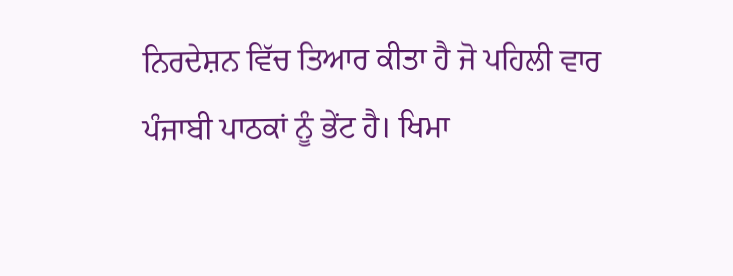ਨਿਰਦੇਸ਼ਨ ਵਿੱਚ ਤਿਆਰ ਕੀਤਾ ਹੈ ਜੋ ਪਹਿਲੀ ਵਾਰ ਪੰਜਾਬੀ ਪਾਠਕਾਂ ਨੂੰ ਭੇਂਟ ਹੈ। ਖਿਮਾ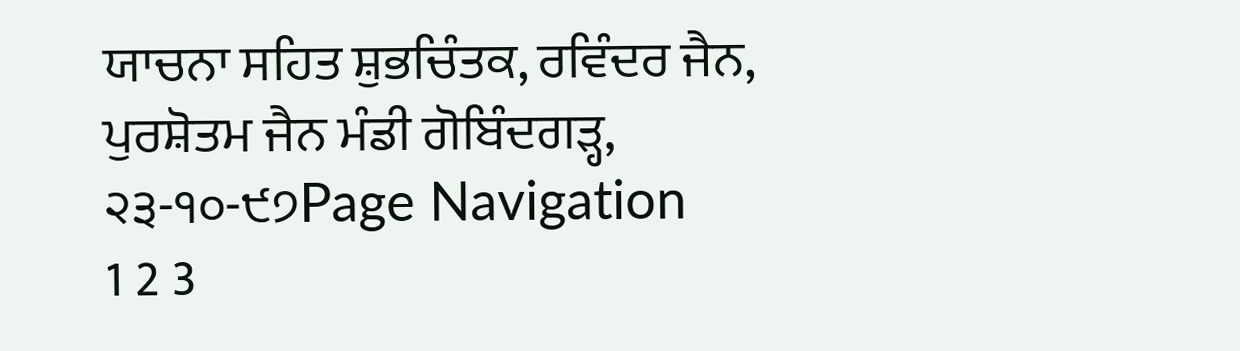ਯਾਚਨਾ ਸਹਿਤ ਸ਼ੁਭਚਿੰਤਕ, ਰਵਿੰਦਰ ਜੈਨ, ਪੁਰਸ਼ੋਤਮ ਜੈਨ ਮੰਡੀ ਗੋਬਿੰਦਗੜ੍ਹ, ੨੩-੧੦-੯੭Page Navigation
1 2 3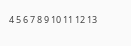4 5 6 7 8 9 10 11 12 13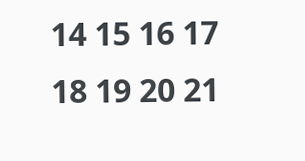14 15 16 17 18 19 20 21